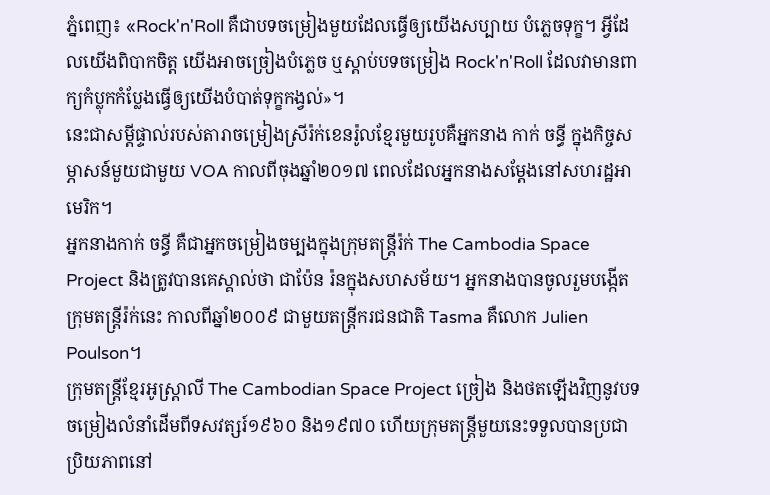ភ្នំពេញ៖ «Rock'n'Roll គឺជាបទចម្រៀងមួយដែលធ្វើឲ្យយើងសប្បាយ បំភ្លេចទុក្ខ។ អ្វីដែលយើងពិបាកចិត្ត យើងអាចច្រៀងបំភ្លេច ឬស្តាប់បទចម្រៀង Rock'n'Roll ដែលវាមានពាក្យកំប្លុកកំប្លែងធ្វើឲ្យយើងបំបាត់ទុក្ខកង្វល់»។
នេះជាសម្តីផ្ទាល់របស់តារាចម្រៀងស្រីរ៉ក់ខេនរ៉ូលខ្មែរមួយរូបគឺអ្នកនាង កាក់ ចន្ធី ក្នុងកិច្ចសម្ភាសន៍មួយជាមួយ VOA កាលពីចុងឆ្នាំ២០១៧ ពេលដែលអ្នកនាងសម្តែងនៅសហរដ្ឋអាមេរិក។
អ្នកនាងកាក់ ចន្ធី គឺជាអ្នកចម្រៀងចម្បងក្នុងក្រុមតន្រ្តីរ៉ក់ The Cambodia Space Project និងត្រូវបានគេស្គាល់ថា ជាប៉ែន រ៉នក្នុងសហសម័យ។ អ្នកនាងបានចូលរួមបង្កើតក្រុមតន្រ្តីរ៉ក់នេះ កាលពីឆ្នាំ២០០៩ ជាមួយតន្ត្រីករជនជាតិ Tasma គឺលោក Julien Poulson។
ក្រុមតន្ត្រីខ្មែរអូស្រ្តាលី The Cambodian Space Project ច្រៀង និងថតឡើងវិញនូវបទចម្រៀងលំនាំដើមពីទសវត្សរ៍១៩៦០ និង១៩៧០ ហើយក្រុមតន្រ្តីមួយនេះទទួលបានប្រជាប្រិយភាពនៅ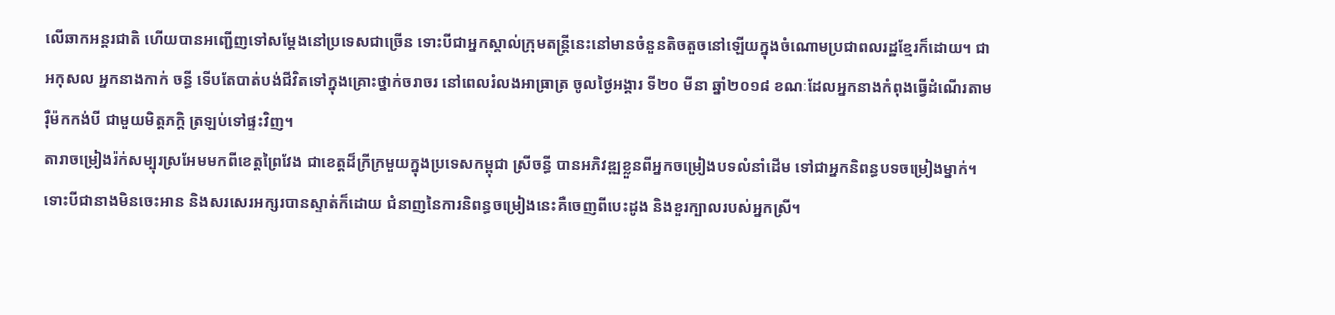លើឆាកអន្តរជាតិ ហើយបានអញ្ជើញទៅសម្តែងនៅប្រទេសជាច្រើន ទោះបីជាអ្នកស្គាល់ក្រុមតន្ត្រីនេះនៅមានចំនួនតិចតួចនៅឡើយក្នុងចំណោមប្រជាពលរដ្ឋខ្មែរក៏ដោយ។ ជាអកុសល អ្នកនាងកាក់ ចន្ធី ទើបតែបាត់បង់ជីវិតទៅក្នុងគ្រោះថ្នាក់ចរាចរ នៅពេលរំលងអាធ្រាត្រ ចូលថ្ងៃអង្គារ ទី២០ មីនា ឆ្នាំ២០១៨ ខណៈដែលអ្នកនាងកំពុងធ្វើដំណើរតាមរ៉ឺម៉កកង់បី ជាមួយមិត្តភក្តិ ត្រឡប់ទៅផ្ទះវិញ។
តារាចម្រៀងរ៉ក់សម្បុរស្រអែមមកពីខេត្តព្រៃវែង ជាខេត្តដ៏ក្រីក្រមួយក្នុងប្រទេសកម្ពុជា ស្រីចន្ធី បានអភិវឌ្ឍខ្លួនពីអ្នកចម្រៀងបទលំនាំដើម ទៅជាអ្នកនិពន្ធបទចម្រៀងម្នាក់។ ទោះបីជានាងមិនចេះអាន និងសរសេរអក្សរបានស្ទាត់ក៏ដោយ ជំនាញនៃការនិពន្ធចម្រៀងនេះគឺចេញពីបេះដូង និងខួរក្បាលរបស់អ្នកស្រី។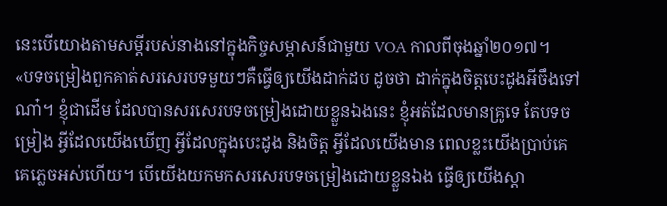នេះបើយោងតាមសម្តីរបស់នាងនៅក្នុងកិច្ចសម្ភាសន៍ជាមួយ VOA កាលពីចុងឆ្នាំ២០១៧។
«បទចម្រៀងពួកគាត់សរសេរបទមួយៗគឺធ្វើឲ្យយើងដាក់ដប ដូចថា ដាក់ក្នុងចិត្តបេះដូងអីចឹងទៅណា៎។ ខ្ញុំជាដើម ដែលបានសរសេរបទចម្រៀងដោយខ្លួនឯងនេះ ខ្ញុំអត់ដែលមានគ្រូទេ តែបទចម្រៀង អ្វីដែលយើងឃើញ អ្វីដែលក្នុងបេះដូង និងចិត្ត អ្វីដែលយើងមាន ពេលខ្លះយើងប្រាប់គេ គេភ្លេចអស់ហើយ។ បើយើងយកមកសរសេរបទចម្រៀងដោយខ្លួនឯង ធ្វើឲ្យយើងស្តា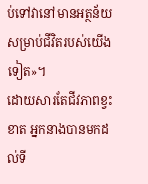ប់ទៅវានៅមានអត្ថន័យសម្រាប់ជីវិតរបស់យើងទៀត»។
ដោយសារតែជីវភាពខ្វះខាត អ្នកនាងបានមកដល់ទី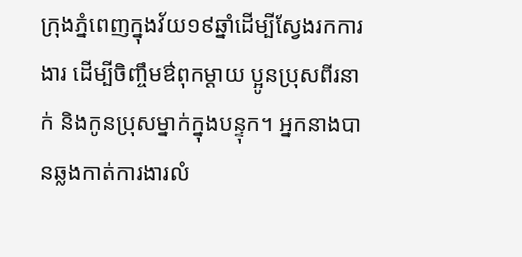ក្រុងភ្នំពេញក្នុងវ័យ១៩ឆ្នាំដើម្បីស្វែងរកការងារ ដើម្បីចិញ្ចឹមឳពុកម្តាយ ប្អូនប្រុសពីរនាក់ និងកូនប្រុសម្នាក់ក្នុងបន្ទុក។ អ្នកនាងបានឆ្លងកាត់ការងារលំ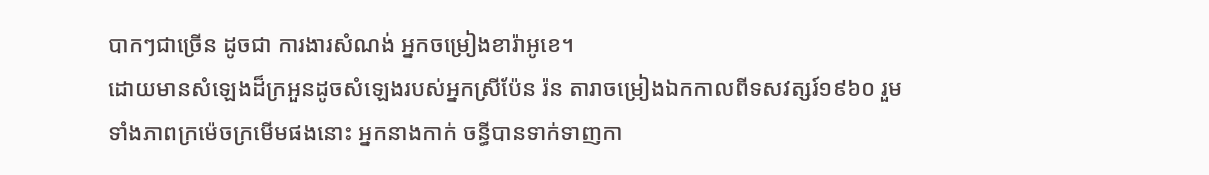បាកៗជាច្រើន ដូចជា ការងារសំណង់ អ្នកចម្រៀងខារ៉ាអូខេ។
ដោយមានសំឡេងដ៏ក្រអួនដូចសំឡេងរបស់អ្នកស្រីប៉ែន រ៉ន តារាចម្រៀងឯកកាលពីទសវត្សរ៍១៩៦០ រួមទាំងភាពក្រម៉េចក្រមើមផងនោះ អ្នកនាងកាក់ ចន្ធីបានទាក់ទាញកា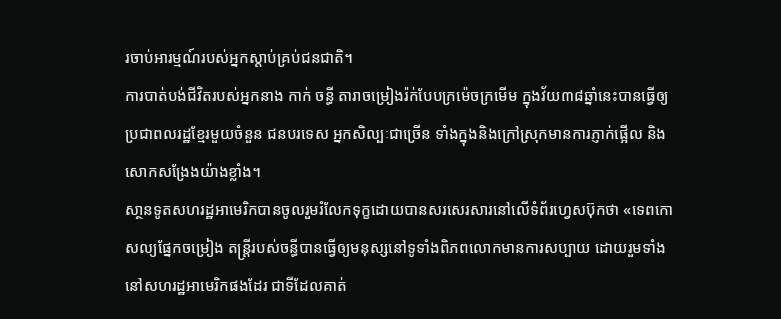រចាប់អារម្មណ៍របស់អ្នកស្តាប់គ្រប់ជនជាតិ។
ការបាត់បង់ជីវិតរបស់អ្នកនាង កាក់ ចន្ធី តារាចម្រៀងរ៉ក់បែបក្រម៉េចក្រមើម ក្នុងវ័យ៣៨ឆ្នាំនេះបានធ្វើឲ្យប្រជាពលរដ្ឋខ្មែរមួយចំនួន ជនបរទេស អ្នកសិល្បៈជាច្រើន ទាំងក្នុងនិងក្រៅស្រុកមានការភ្ញាក់ផ្អើល និងសោកសង្រែងយ៉ាងខ្លាំង។
សា្ថនទូតសហរដ្ឋអាមេរិកបានចូលរួមរំលែកទុក្ខដោយបានសរសេរសារនៅលើទំព័រហ្វេសប៊ុកថា «ទេពកោសល្យផ្នែកចម្រៀង តន្រ្តីរបស់ចន្ធីបានធ្វើឲ្យមនុស្សនៅទូទាំងពិភពលោកមានការសប្បាយ ដោយរួមទាំងនៅសហរដ្ឋអាមេរិកផងដែរ ជាទីដែលគាត់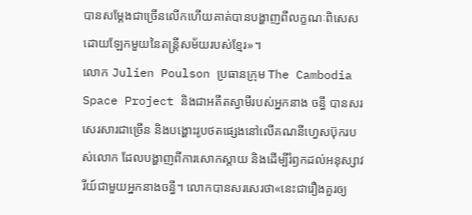បានសម្តែងជាច្រើនលើកហើយគាត់បានបង្ហាញពីលក្ខណៈពិសេសដោយឡែកមួយនៃតន្រ្តីសម័យរបស់ខ្មែរ»។
លោក Julien Poulson ប្រធានក្រុម The Cambodia Space Project និងជាអតីតស្វាមីរបស់អ្នកនាង ចន្ធី បានសរសេរសារជាច្រើន និងបង្ហោះរូបថតផ្សេងនៅលើគណនីហ្វេសប៊ុករបស់លោក ដែលបង្ហាញពីការសោកស្តាយ និងដើម្បីរំឭកដល់អនុស្សាវរីយ៍ជាមួយអ្នកនាងចន្ធី។ លោកបានសរសេរថា«នេះជារឿងគួរឲ្យ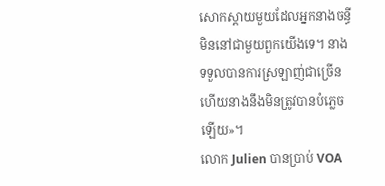សោកស្តាយមួយដែលអ្នកនាងចន្ធីមិននៅជាមួយពួកយើងទេ។ នាងទទួលបានការស្រឡាញ់ជាច្រើន ហើយនាងនឹងមិនត្រូវបានបំភ្លេចឡើយ»។
លោក Julien បានប្រាប់ VOA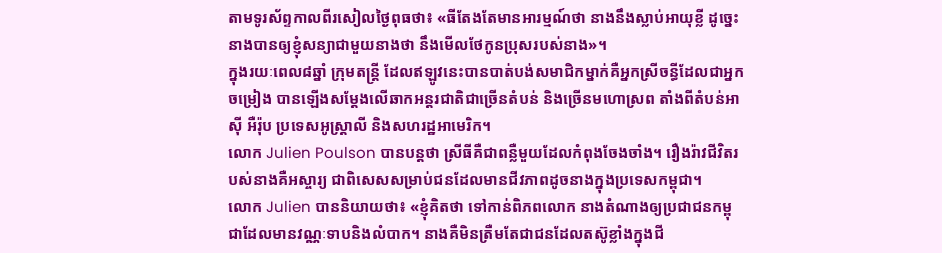តាមទូរស័ព្ទកាលពីរសៀលថ្ងៃពុធថា៖ «ធីតែងតែមានអារម្មណ៍ថា នាងនឹងស្លាប់អាយុខ្លី ដូច្នេះនាងបានឲ្យខ្ញុំសន្យាជាមួយនាងថា នឹងមើលថែកូនប្រុសរបស់នាង»។
ក្នុងរយៈពេល៨ឆ្នាំ ក្រុមតន្ត្រី ដែលឥឡូវនេះបានបាត់បង់សមាជិកម្នាក់គឺអ្នកស្រីចន្ធីដែលជាអ្នកចម្រៀង បានឡើងសម្តែងលើឆាកអន្តរជាតិជាច្រើនតំបន់ និងច្រើនមហោស្រព តាំងពីតំបន់អាស៊ី អឺរ៉ុប ប្រទេសអូស្ត្រាលី និងសហរដ្ឋអាមេរិក។
លោក Julien Poulson បានបន្តថា ស្រីធីគឺជាពន្លឺមួយដែលកំពុងចែងចាំង។ រឿងរ៉ាវជីវិតរបស់នាងគឺអស្ចារ្យ ជាពិសេសសម្រាប់ជនដែលមានជីវភាពដូចនាងក្នុងប្រទេសកម្ពុជា។
លោក Julien បាននិយាយថា៖ «ខ្ញុំគិតថា ទៅកាន់ពិភពលោក នាងតំណាងឲ្យប្រជាជនកម្ពុជាដែលមានវណ្ណៈទាបនិងលំបាក។ នាងគឺមិនត្រឺមតែជាជនដែលតស៊ូខ្លាំងក្នុងជី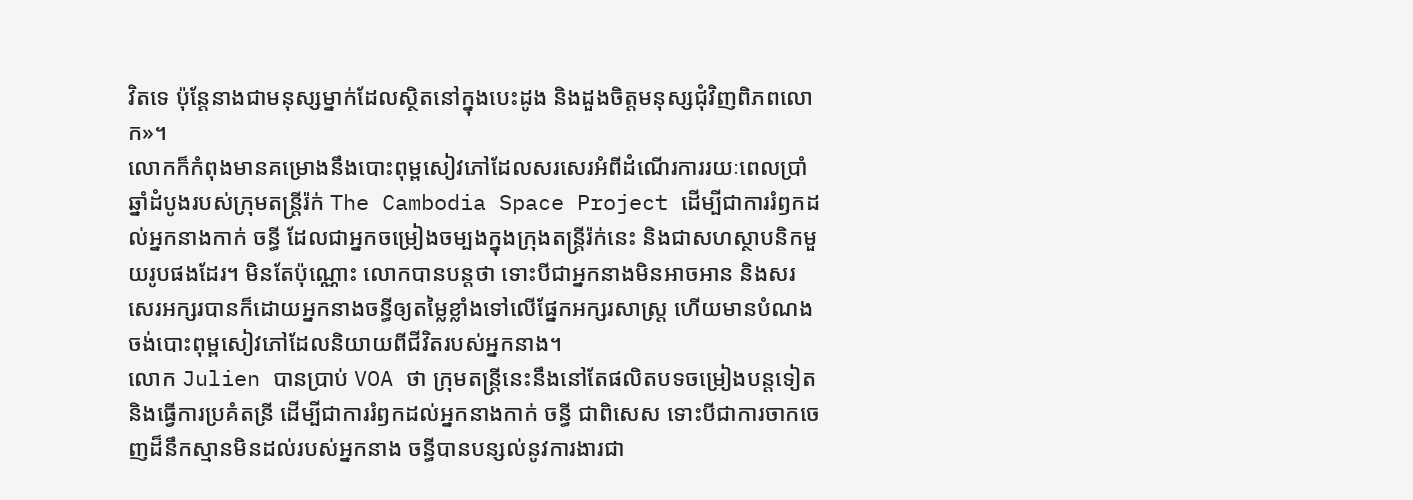វិតទេ ប៉ុន្តែនាងជាមនុស្សម្នាក់ដែលស្ថិតនៅក្នុងបេះដូង និងដួងចិត្តមនុស្សជុំវិញពិភពលោក»។
លោកក៏កំពុងមានគម្រោងនឹងបោះពុម្ពសៀវភៅដែលសរសេរអំពីដំណើរការរយៈពេលប្រាំឆ្នាំដំបូងរបស់ក្រុមតន្រ្តីរ៉ក់ The Cambodia Space Project ដើម្បីជាការរំឭកដល់អ្នកនាងកាក់ ចន្ធី ដែលជាអ្នកចម្រៀងចម្បងក្នុងក្រុងតន្រ្តីរ៉ក់នេះ និងជាសហស្ថាបនិកមួយរូបផងដែរ។ មិនតែប៉ុណ្ណោះ លោកបានបន្តថា ទោះបីជាអ្នកនាងមិនអាចអាន និងសរសេរអក្សរបានក៏ដោយអ្នកនាងចន្ធីឲ្យតម្លៃខ្លាំងទៅលើផ្នែកអក្សរសាស្រ្ត ហើយមានបំណងចង់បោះពុម្ពសៀវភៅដែលនិយាយពីជីវិតរបស់អ្នកនាង។
លោក Julien បានប្រាប់ VOA ថា ក្រុមតន្រ្តីនេះនឹងនៅតែផលិតបទចម្រៀងបន្តទៀត និងធ្វើការប្រគំតន្រី ដើម្បីជាការរំឭកដល់អ្នកនាងកាក់ ចន្ធី ជាពិសេស ទោះបីជាការចាកចេញដ៏នឹកស្មានមិនដល់របស់អ្នកនាង ចន្ធីបានបន្សល់នូវការងារជា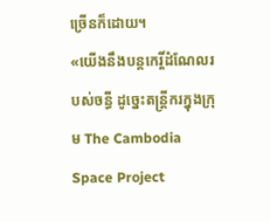ច្រើនក៏ដោយ។
«យើងនឹងបន្តកេរ្តិ៍ដំណែលរបស់ចន្ធី ដូច្នេះតន្រ្តីករក្នុងក្រុម The Cambodia Space Project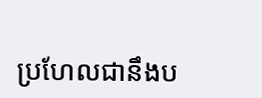ប្រហែលជានឹងប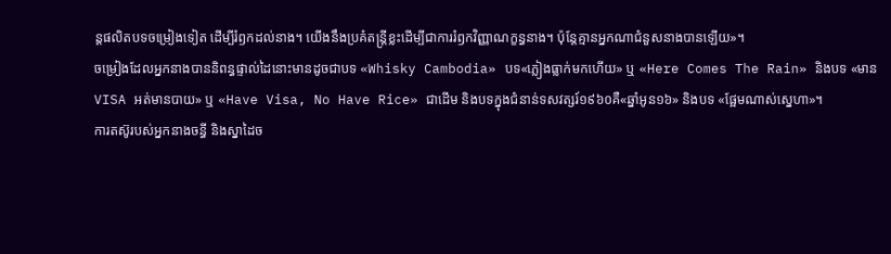ន្តផលិតបទចម្រៀងទៀត ដើម្បីរំឭកដល់នាង។ យើងនឹងប្រគំតន្រ្តីខ្លះដើម្បីជាការរំឭកវិញ្ញាណក្ខន្ធនាង។ ប៉ុន្តែគ្មានអ្នកណាជំនួសនាងបានឡើយ»។
ចម្រៀងដែលអ្នកនាងបាននិពន្ធផ្ទាល់ដៃនោះមានដូចជាបទ «Whisky Cambodia» បទ«ភ្លៀងធ្លាក់មកហើយ» ឬ «Here Comes The Rain» និងបទ «មាន VISA អត់មានបាយ» ឬ «Have Visa, No Have Rice» ជាដើម និងបទក្នុងជំនាន់ទសវត្សរ៍១៩៦០គឺ«ឆ្នាំអូន១៦» និងបទ «ផ្អែមណាស់ស្នេហា»។
ការតស៊ូរបស់អ្នកនាងចន្ធី និងស្នាដៃច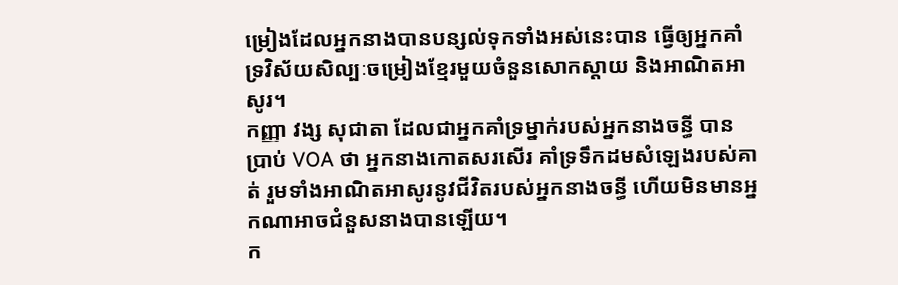ម្រៀងដែលអ្នកនាងបានបន្សល់ទុកទាំងអស់នេះបាន ធ្វើឲ្យអ្នកគាំទ្រវិស័យសិល្បៈចម្រៀងខ្មែរមួយចំនួនសោកស្តាយ និងអាណិតអាសូរ។
កញ្ញា វង្ស សុជាតា ដែលជាអ្នកគាំទ្រម្នាក់របស់អ្នកនាងចន្ធី បានប្រាប់ VOA ថា អ្នកនាងកោតសរសើរ គាំទ្រទឹកដមសំឡេងរបស់គាត់ រួមទាំងអាណិតអាសូរនូវជីវិតរបស់អ្នកនាងចន្ធី ហើយមិនមានអ្នកណាអាចជំនួសនាងបានឡើយ។
ក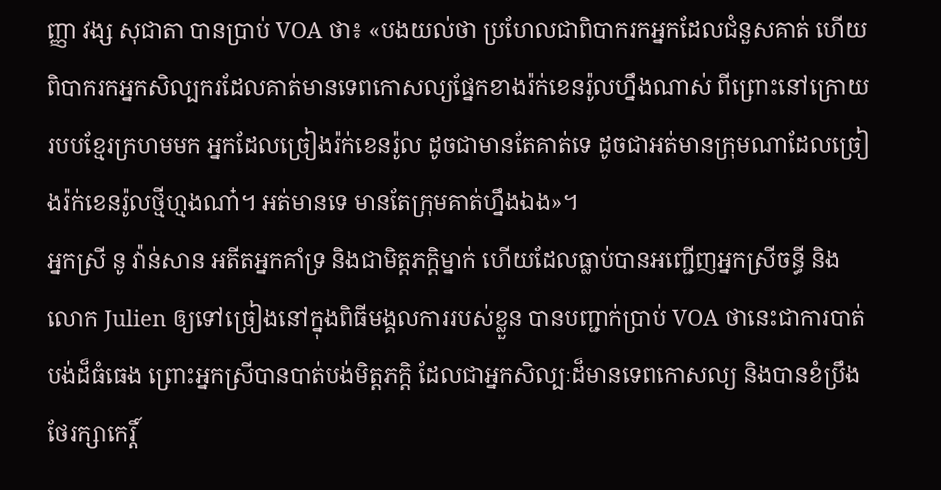ញ្ញា វង្ស សុជាតា បានប្រាប់ VOA ថា៖ «បងយល់ថា ប្រហែលជាពិបាករកអ្នកដែលជំនួសគាត់ ហើយពិបាករកអ្នកសិល្បករដែលគាត់មានទេពកោសល្យផ្នែកខាងរ៉ក់ខេនរ៉ូលហ្នឹងណាស់ ពីព្រោះនៅក្រោយរបបខ្មែរក្រហមមក អ្នកដែលច្រៀងរ៉ក់ខេនរ៉ូល ដូចជាមានតែគាត់ទេ ដូចជាអត់មានក្រុមណាដែលច្រៀងរ៉ក់ខេនរ៉ូលថ្មីហ្មងណា៎។ អត់មានទេ មានតែក្រុមគាត់ហ្នឹងឯង»។
អ្នកស្រី នូ វ៉ាន់សាន អតីតអ្នកគាំទ្រ និងជាមិត្តភក្តិម្នាក់ ហើយដែលធ្លាប់បានអញ្ជើញអ្នកស្រីចន្ធី និងលោក Julien ឲ្យទៅច្រៀងនៅក្នុងពិធីមង្គលការរបស់ខ្លួន បានបញ្ជាក់ប្រាប់ VOA ថានេះជាការបាត់បង់ដ៏ធំធេង ព្រោះអ្នកស្រីបានបាត់បង់មិត្តភក្តិ ដែលជាអ្នកសិល្បៈដ៏មានទេពកោសល្យ និងបានខំប្រឹងថែរក្សាកេរ្តិ៍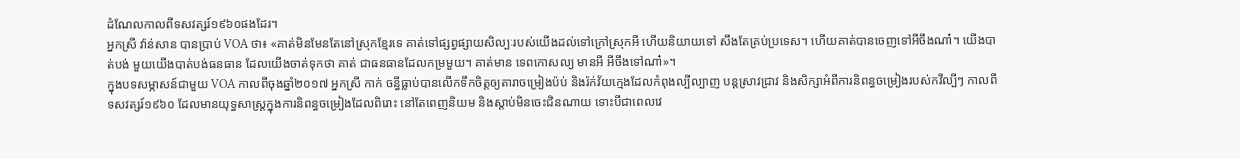ដំណែលកាលពីទសវត្សរ៍១៩៦០ផងដែរ។
អ្នកស្រី វ៉ាន់សាន បានប្រាប់ VOA ថា៖ «គាត់មិនមែនតែនៅស្រុកខ្មែរទេ គាត់ទៅផ្សព្វផ្សាយសិល្បៈរបស់យើងដល់ទៅក្រៅស្រុកអី ហើយនិយាយទៅ សឹងតែគ្រប់ប្រទេស។ ហើយគាត់បានចេញទៅអីចឹងណា៎។ យើងបាត់បង់ មួយយើងបាត់បង់ធនធាន ដែលយើងចាត់ទុកថា គាត់ ជាធនធានដែលកម្រមួយ។ គាត់មាន ទេពកោសល្យ មានអី អីចឹងទៅណា៎»។
ក្នុងបទសម្ភាសន៍ជាមួយ VOA កាលពីចុងឆ្នាំ២០១៧ អ្នកស្រី កាក់ ចន្ធីធ្លាប់បានលើកទឹកចិត្តឲ្យតារាចម្រៀងប៉ប់ និងរ៉ក់វ័យក្មេងដែលកំពុងល្បីល្បាញ បន្តស្រាវជ្រាវ និងសិក្សាអំពីការនិពន្ធចម្រៀងរបស់កវីល្បីៗ កាលពីទសវត្សរ៍១៩៦០ ដែលមានយុទ្ធសាស្ត្រក្នុងការនិពន្ធចម្រៀងដែលពិរោះ នៅតែពេញនិយម និងស្តាប់មិនចេះជិនណាយ ទោះបីជាពេលវេ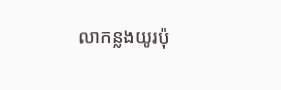លាកន្លងយូរប៉ុ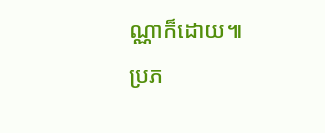ណ្ណាក៏ដោយ៕
ប្រភ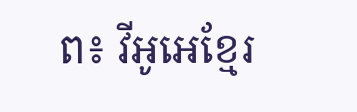ព៖ វីអូអេខ្មែរ